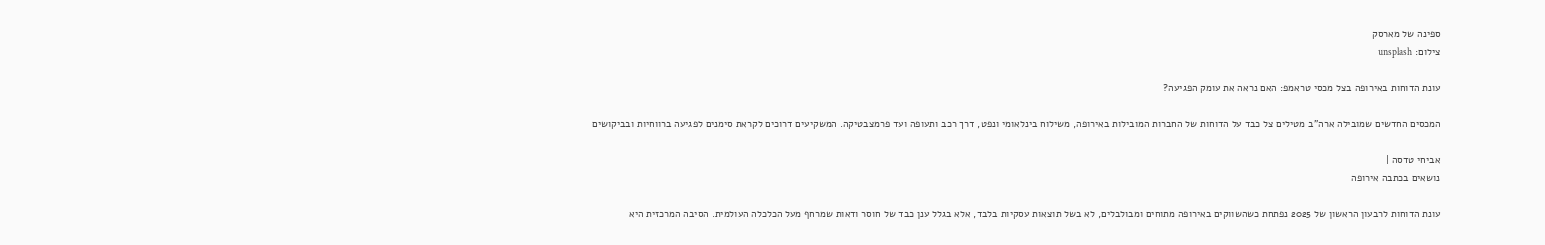ספינה של מארסק
צילום: unsplash

עונת הדוחות באירופה בצל מכסי טראמפ: האם נראה את עומק הפגיעה?

המכסים החדשים שמובילה ארה"ב מטילים צל כבד על הדוחות של החברות המובילות באירופה, משילוח בינלאומי ונפט, דרך רכב ותעופה ועד פרמצבטיקה. המשקיעים דרוכים לקראת סימנים לפגיעה ברווחיות ובביקושים

אביחי טדסה |
נושאים בכתבה אירופה

עונת הדוחות לרבעון הראשון של 2025 נפתחת כשהשווקים באירופה מתוחים ומבולבלים, לא בשל תוצאות עסקיות בלבד, אלא בגלל ענן כבד של חוסר ודאות שמרחף מעל הכלכלה העולמית. הסיבה המרכזית היא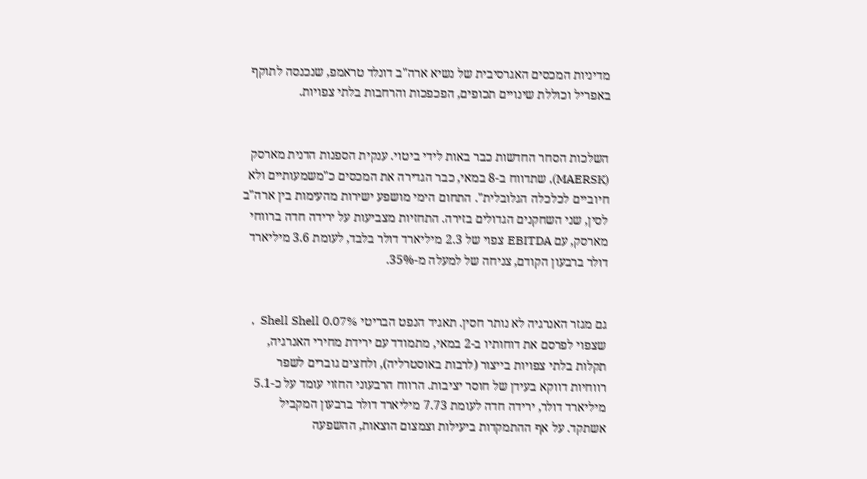מדיניות המכסים האגרסיבית של נשיא ארה"ב דונלד טראמפ, שנכנסה לתוקף באפריל וכוללת שינויים תכופים, הפכפכות והרחבות בלתי צפויות.


השלכות הסחר החדשות כבר באות לידי ביטוי. ענקית הספנות הדנית מארסק (MAERSK), שתדווח ב-8 במאי, כבר הגדירה את המכסים כ"משמעותיים ולא חיוביים לכלכלה הגלובלית". התחום הימי מושפע ישירות מהעימות בין ארה"ב לסין, שני השחקנים הגדולים בזירה. התחזיות מצביעות על ירידה חדה ברווחי מארסק, עם EBITDA צפוי של 2.3 מיליארד דולר בלבד, לעומת 3.6 מיליארד דולר ברבעון הקודם, צניחה של למעלה מ-35%.


גם מגזר האנרגיה לא נותר חסין. תאגיד הנפט הבריטי Shell Shell 0.07%  , שצפוי לפרסם את דוחותיו ב-2 במאי, מתמודד עם ירידת מחירי האנרגיה, תקלות בלתי צפויות בייצור (לרבות באוסטרליה), ולחצים גוברים לשפר רווחיות דווקא בעידן של חוסר יציבות. הרווח הרבעוני החזוי עומד על כ-5.1 מיליארד דולר, ירידה חדה לעומת 7.73 מיליארד דולר ברבעון המקביל אשתקד. על אף ההתמקדות ביעילות וצמצום הוצאות, ההשפעה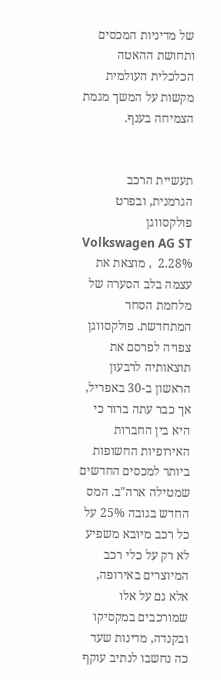של מדיניות המכסים ותחושת ההאטה הכלכלית העולמית מקשות על המשך מגמת הצמיחה בענף.


תעשיית הרכב הגרמנית, ובפרט פולקסווגן Volkswagen AG ST 2.28%  , מוצאת את עצמה בלב הסערה של מלחמת הסחר המתחדשת. פולקסווגן צפויה לפרסם את תוצאותיה לרבעון הראשון ב-30 באפריל, אך כבר עתה ברור כי היא בין החברות האירופיות החשופות ביותר למכסים החדשים שמטילה ארה"ב. המס החדש בגובה 25% על כל רכב מיובא משפיע לא רק על כלי רכב המיוצרים באירופה, אלא גם על אלו שמורכבים במקסיקו ובקנדה, מדינות שעד כה נחשבו לנתיב עוקף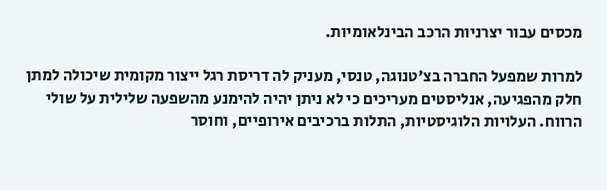מכסים עבור יצרניות הרכב הבינלאומיות.

למרות שמפעל החברה בצ'טנוגה, טנסי, מעניק לה דריסת רגל ייצור מקומית שיכולה למתן חלק מהפגיעה, אנליסטים מעריכים כי לא ניתן יהיה להימנע מהשפעה שלילית על שולי הרווח. העלויות הלוגיסטיות, התלות ברכיבים אירופיים, וחוסר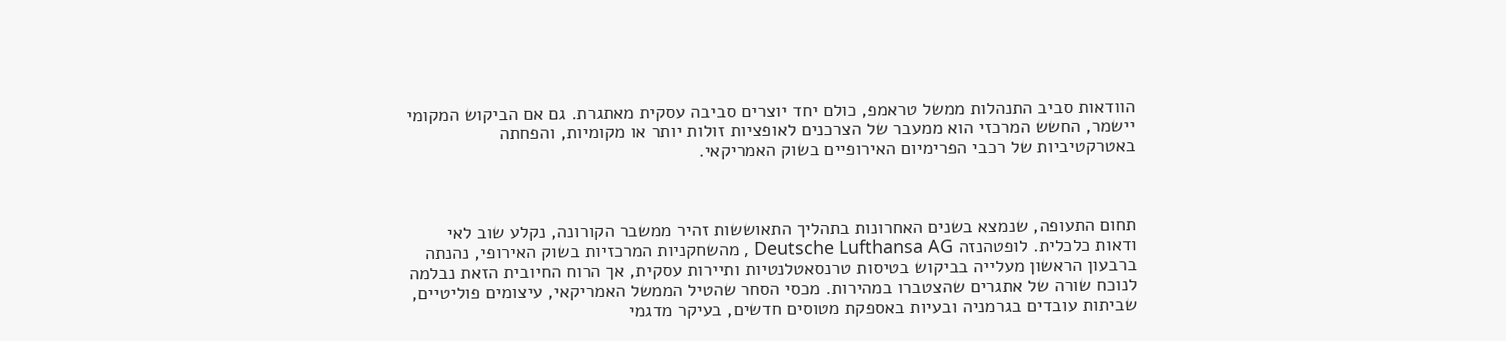הוודאות סביב התנהלות ממשל טראמפ, כולם יחד יוצרים סביבה עסקית מאתגרת. גם אם הביקוש המקומי יישמר, החשש המרכזי הוא ממעבר של הצרכנים לאופציות זולות יותר או מקומיות, והפחתה באטרקטיביות של רכבי הפרימיום האירופיים בשוק האמריקאי.



תחום התעופה, שנמצא בשנים האחרונות בתהליך התאוששות זהיר ממשבר הקורונה, נקלע שוב לאי ודאות כלכלית. לופטהנזה Deutsche Lufthansa AG , מהשחקניות המרכזיות בשוק האירופי, נהנתה ברבעון הראשון מעלייה בביקוש בטיסות טרנסאטלנטיות ותיירות עסקית, אך הרוח החיובית הזאת נבלמה לנוכח שורה של אתגרים שהצטברו במהירות. מכסי הסחר שהטיל הממשל האמריקאי, עיצומים פוליטיים, שביתות עובדים בגרמניה ובעיות באספקת מטוסים חדשים, בעיקר מדגמי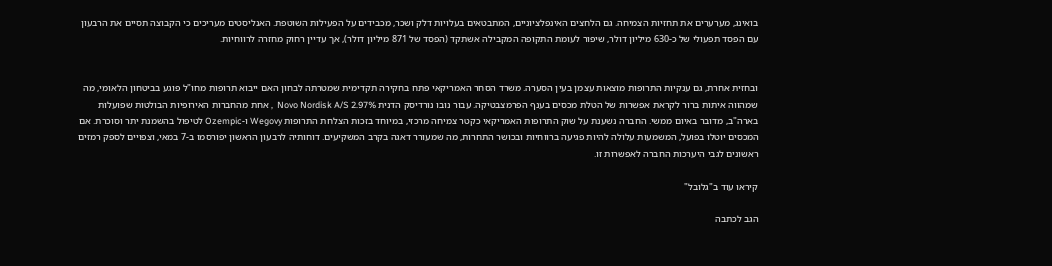בואינג, מערערים את תחזיות הצמיחה. גם הלחצים האינפלציוניים, המתבטאים בעלויות דלק ושכר, מכבידים על הפעילות השוטפת. האנליסטים מעריכים כי הקבוצה תסיים את הרבעון עם הפסד תפעולי של כ-630 מיליון דולר, שיפור לעומת התקופה המקבילה אשתקד (הפסד של 871 מיליון דולר), אך עדיין רחוק מחזרה לרווחיות.


ובחזית אחרת, גם ענקיות התרופות מוצאות עצמן בעין הסערה. משרד הסחר האמריקאי פתח בחקירה תקדימית שמטרתה לבחון האם ייבוא תרופות מחו"ל פוגע בביטחון הלאומי, מה שמהווה איתות ברור לקראת אפשרות של הטלת מכסים בענף הפרמצבטיקה. עבור נובו נורדיסק הדנית Novo Nordisk A/S 2.97%  , אחת מהחברות האירופיות הבולטות שפועלות בארה"ב, מדובר באיום ממשי. החברה נשענת על שוק התרופות האמריקאי כקטר צמיחה מרכזי, במיוחד בזכות הצלחת התרופות Wegovy ו-Ozempic לטיפול בהשמנת יתר וסוכרת. אם המכסים יוטלו בפועל, המשמעות עלולה להיות פגיעה ברווחיות ובכושר התחרות, מה שמעורר דאגה בקרב המשקיעים. דוחותיה לרבעון הראשון יפורסמו ב-7 במאי, וצפויים לספק רמזים ראשונים לגבי היערכות החברה לאפשרות זו.

קיראו עוד ב"גלובל"

הגב לכתבה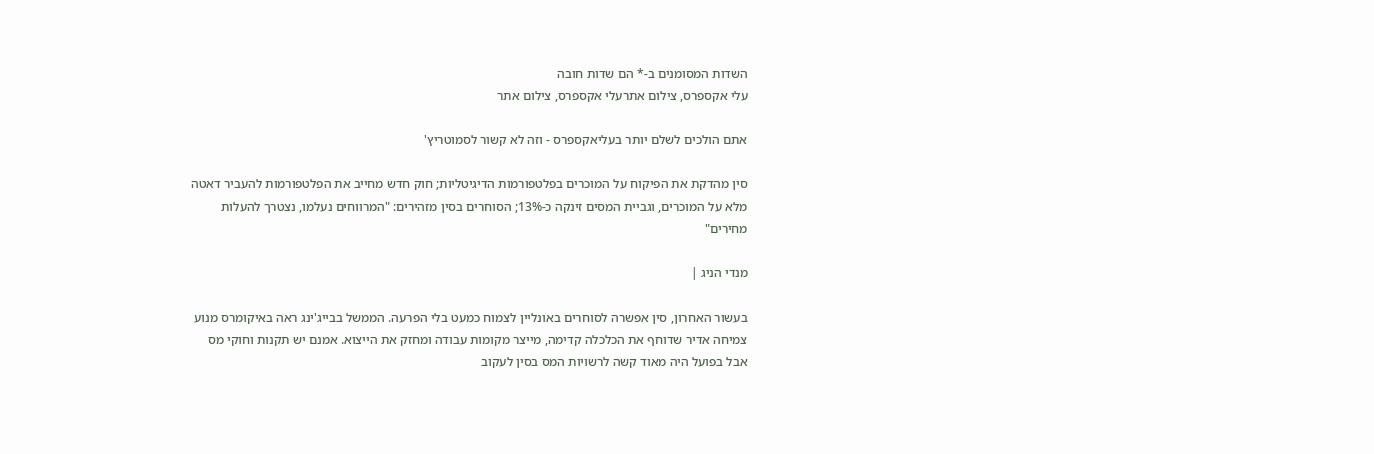השדות המסומנים ב-* הם שדות חובה
עלי אקספרס, צילום אתרעלי אקספרס, צילום אתר

אתם הולכים לשלם יותר בעליאקספרס - וזה לא קשור לסמוטריץ'

סין מהדקת את הפיקוח על המוכרים בפלטפורמות הדיגיטליות; חוק חדש מחייב את הפלטפורמות להעביר דאטה מלא על המוכרים, וגביית המסים זינקה כ-13%; הסוחרים בסין מזהירים: "המרווחים נעלמו, נצטרך להעלות מחירים"

מנדי הניג |

בעשור האחרון, סין אפשרה לסוחרים באונליין לצמוח כמעט בלי הפרעה. הממשל בבייג'ינג ראה באיקומרס מנוע צמיחה אדיר שדוחף את הכלכלה קדימה, מייצר מקומות עבודה ומחזק את הייצוא. אמנם יש תקנות וחוקי מס אבל בפועל היה מאוד קשה לרשויות המס בסין לעקוב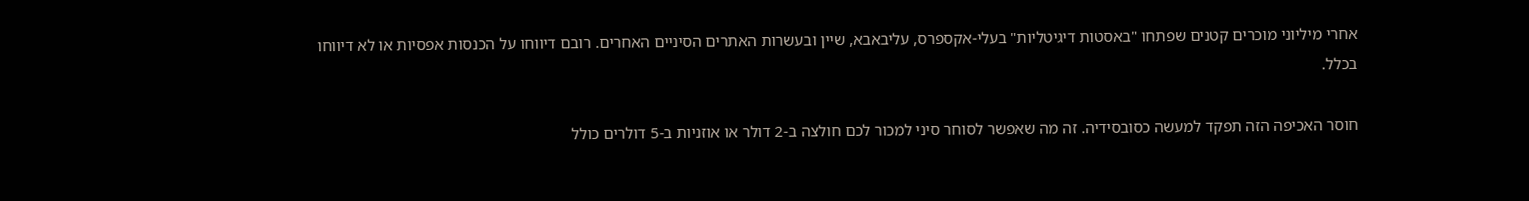אחרי מיליוני מוכרים קטנים שפתחו "באסטות דיגיטליות" בעלי-אקספרס, עליבאבא, שיין ובעשרות האתרים הסיניים האחרים. רובם דיווחו על הכנסות אפסיות או לא דיווחו בכלל.

חוסר האכיפה הזה תפקד למעשה כסובסידיה. זה מה שאפשר לסוחר סיני למכור לכם חולצה ב-2 דולר או אוזניות ב-5 דולרים כולל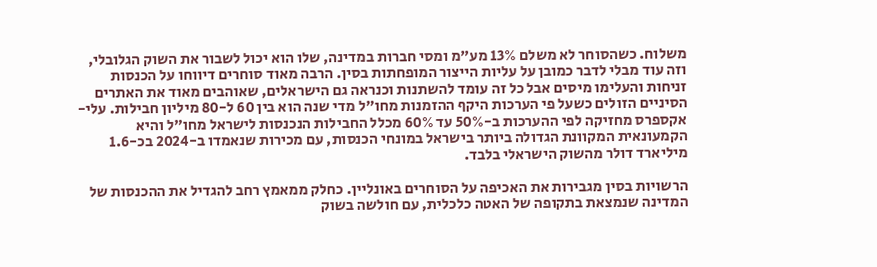משלוח. כשהסוחר לא משלם 13% מע"מ ומסי חברות במדינה, שלו הוא יכול לשבור את השוק הגלובלי, וזה עוד מבלי לדבר כמובן על עליות הייצור המופחתות בסין. הרבה מאוד סוחרים דיווחו על הכנסות זניחות והעלימו מיסים אבל כל זה עומד להשתנות וכנראה גם הישראלים, שאוהבים מאוד את האתרים הסיניים הזולים כשעל פי הערכות היקף ההזמנות מחו"ל מדי שנה הוא בין 60 ל-80 מיליון חבילות. עלי-אקספרס מחזיקה לפי ההערכות ב-50% עד 60% מכלל החבילות הנכנסות לישראל מחו"ל והיא הקמעונאית המקוונת הגדולה ביותר בישראל במונחי הכנסות, עם מכירות שנאמדו ב-2024 בכ-1.6 מיליארד דולר מהשוק הישראלי בלבד.

הרשויות בסין מגבירות את האכיפה על הסוחרים באונליין. כחלק ממאמץ רחב להגדיל את ההכנסות של המדינה שנמצאת בתקופה של האטה כלכלית, עם חולשה בשוק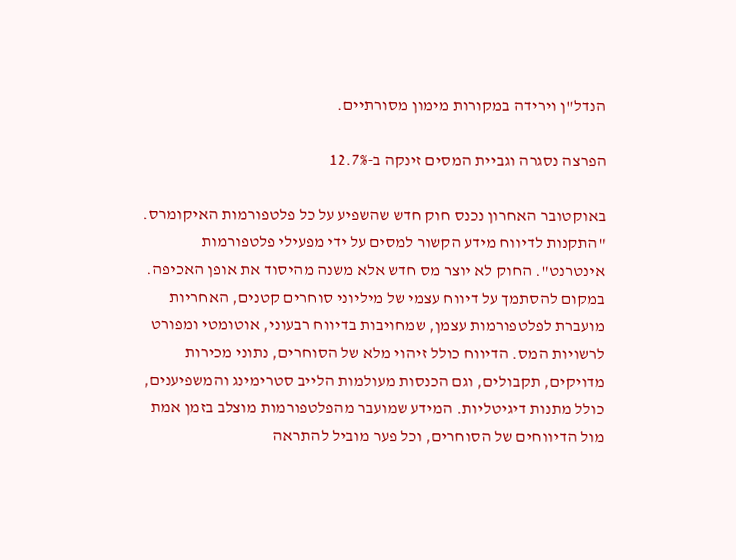הנדל"ן וירידה במקורות מימון מסורתיים.

הפרצה נסגרה וגביית המסים זינקה ב-12.7%

באוקטובר האחרון נכנס חוק חדש שהשפיע על כל פלטפורמות האיקומרס. "התקנות לדיווח מידע הקשור למסים על ידי מפעילי פלטפורמות אינטרנט". החוק לא יוצר מס חדש אלא משנה מהיסוד את אופן האכיפה. במקום להסתמך על דיווח עצמי של מיליוני סוחרים קטנים, האחריות מועברת לפלטפורמות עצמן, שמחויבות בדיווח רבעוני, אוטומטי ומפורט לרשויות המס. הדיווח כולל זיהוי מלא של הסוחרים, נתוני מכירות מדויקים, תקבולים, וגם הכנסות מעולמות הלייב סטרימינג והמשפיענים, כולל מתנות דיגיטליות. המידע שמועבר מהפלטפורמות מוצלב בזמן אמת מול הדיווחים של הסוחרים, וכל פער מוביל להתראה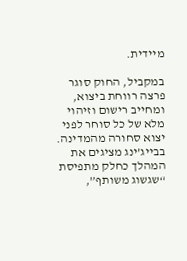מיידית.

במקביל, החוק סוגר פרצה רווחת ביצוא, ומחייב רישום וזיהוי מלא של כל סוחר לפני יצוא סחורה מהמדינה. בבייג’ינג מציגים את המהלך כחלק מתפיסת “שגשוג משותף”,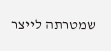שמטרתה לייצר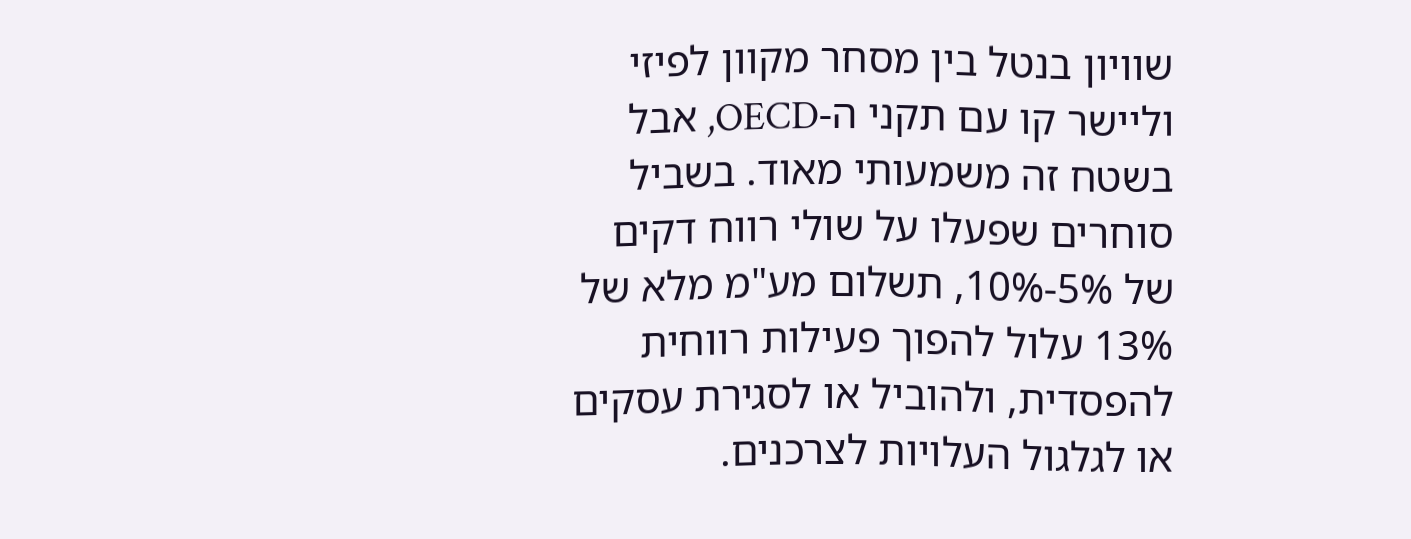שוויון בנטל בין מסחר מקוון לפיזי וליישר קו עם תקני ה-OECD, אבל בשטח זה משמעותי מאוד. בשביל סוחרים שפעלו על שולי רווח דקים של 5%-10%, תשלום מע"מ מלא של 13% עלול להפוך פעילות רווחית להפסדית, ולהוביל או לסגירת עסקים או לגלגול העלויות לצרכנים.